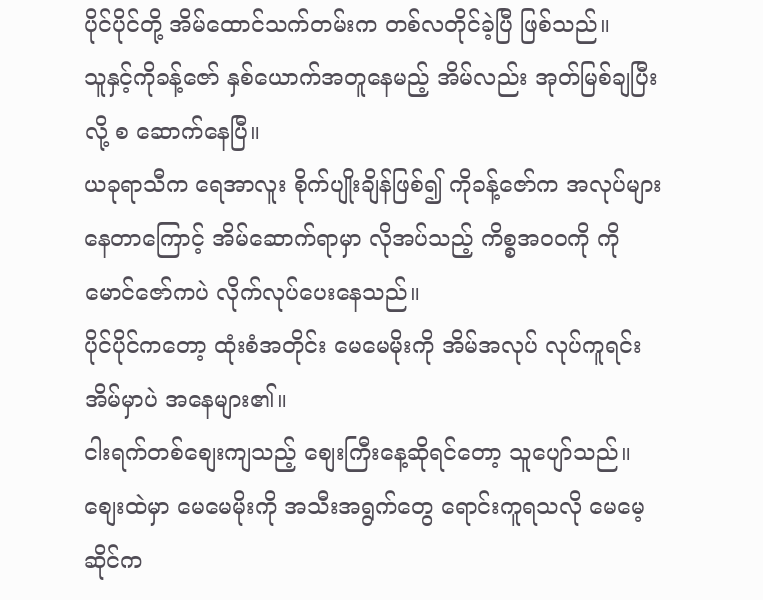ပိုင်ပိုင်တို့ အိမ်ထောင်သက်တမ်းက တစ်လတိုင်ခဲ့ပြီ ဖြစ်သည်။
သူနှင့်ကိုခန့်ဇော် နှစ်ယောက်အတူနေမည့် အိမ်လည်း အုတ်မြစ်ချပြီးလို့ စ ဆောက်နေပြီ။
ယခုရာသီက ရေအာလူး စိုက်ပျိုးချိန်ဖြစ်၍ ကိုခန့်ဇော်က အလုပ်များနေတာကြောင့် အိမ်ဆောက်ရာမှာ လိုအပ်သည့် ကိစ္စအဝဝကို ကိုမောင်ဇော်ကပဲ လိုက်လုပ်ပေးနေသည်။
ပိုင်ပိုင်ကတော့ ထုံးစံအတိုင်း မေမေမိုးကို အိမ်အလုပ် လုပ်ကူရင်း အိမ်မှာပဲ အနေများ၏။
ငါးရက်တစ်စျေးကျသည့် စျေးကြီးနေ့ဆိုရင်တော့ သူပျော်သည်။ စျေးထဲမှာ မေမေမိုးကို အသီးအရွက်တွေ ရောင်းကူရသလို မေမေ့ဆိုင်က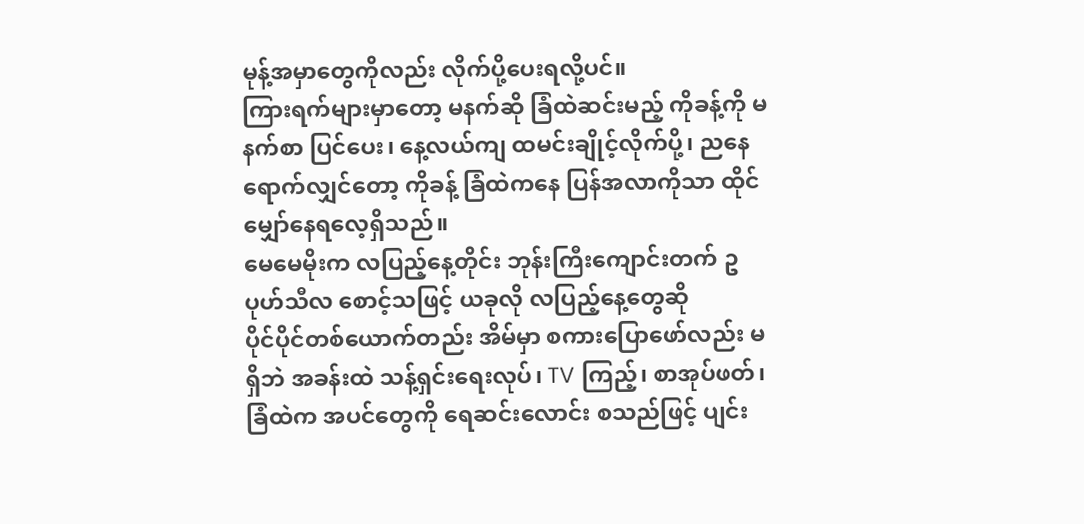မုန့်အမှာတွေကိုလည်း လိုက်ပို့ပေးရလို့ပင်။
ကြားရက်များမှာတော့ မနက်ဆို ခြံထဲဆင်းမည့် ကိုခန့်ကို မနက်စာ ပြင်ပေး၊ နေ့လယ်ကျ ထမင်းချိုင့်လိုက်ပို့၊ ညနေရောက်လျှင်တော့ ကိုခန့် ခြံထဲကနေ ပြန်အလာကိုသာ ထိုင်မျှော်နေရလေ့ရှိသည်။
မေမေမိုးက လပြည့်နေ့တိုင်း ဘုန်းကြီးကျောင်းတက် ဥပုဟ်သီလ စောင့်သဖြင့် ယခုလို လပြည့်နေ့တွေဆို
ပိုင်ပိုင်တစ်ယောက်တည်း အိမ်မှာ စကားပြောဖော်လည်း မရှိဘဲ အခန်းထဲ သန့်ရှင်းရေးလုပ်၊ TV ကြည့်၊ စာအုပ်ဖတ်၊ ခြံထဲက အပင်တွေကို ရေဆင်းလောင်း စသည်ဖြင့် ပျင်း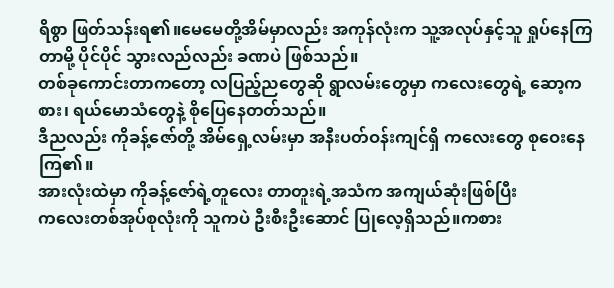ရိစွာ ဖြတ်သန်းရ၏။မေမေတို့အိမ်မှာလည်း အကုန်လုံးက သူ့အလုပ်နှင့်သူ ရှုပ်နေကြတာမို့ ပိုင်ပိုင် သွားလည်လည်း ခဏပဲ ဖြစ်သည်။
တစ်ခုကောင်းတာကတော့ လပြည့်ညတွေဆို ရွာလမ်းတွေမှာ ကလေးတွေရဲ့ ဆော့ကစား၊ ရယ်မောသံတွေနဲ့ စိုပြေနေတတ်သည်။
ဒီညလည်း ကိုခန့်ဇော်တို့ အိမ်ရှေ့လမ်းမှာ အနီးပတ်ဝန်းကျင်ရှိ ကလေးတွေ စုဝေးနေကြ၏။
အားလုံးထဲမှာ ကိုခန့်ဇော်ရဲ့တူလေး တာတူးရဲ့အသံက အကျယ်ဆုံးဖြစ်ပြီး
ကလေးတစ်အုပ်စုလုံးကို သူကပဲ ဦးစီးဦးဆောင် ပြုလေ့ရှိသည်။ကစား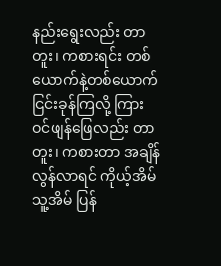နည်းရွေးလည်း တာတူး၊ ကစားရင်း တစ်ယောက်နဲ့တစ်ယောက် ငြင်းခုန်ကြလို့ ကြားဝင်ဖျန်ဖြေလည်း တာတူး၊ ကစားတာ အချိန်လွန်လာရင် ကိုယ့်အိမ် သူ့အိမ် ပြန်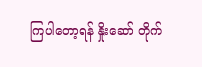ကြပါတော့ရန် နှိုးဆော် တိုက်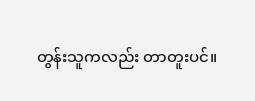တွန်းသူကလည်း တာတူးပင်။